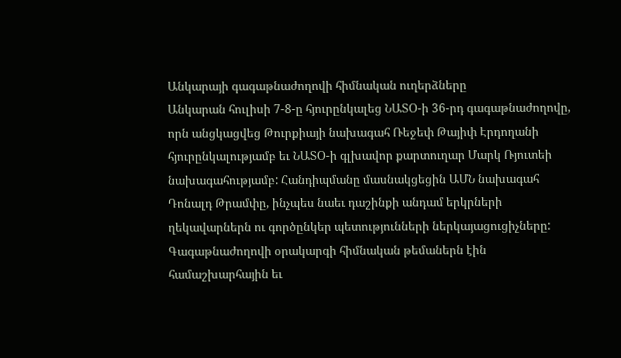Անկարայի գագաթնաժողովի հիմնական ուղերձները
Անկարան հուլիսի 7-8-ը հյուրընկալեց ՆԱՏՕ-ի 36-րդ գագաթնաժողովը, որն անցկացվեց Թուրքիայի նախագահ Ռեջեփ Թայիփ Էրդողանի հյուրընկալությամբ եւ ՆԱՏՕ-ի գլխավոր քարտուղար Մարկ Ռյուտեի նախագահությամբ: Հանդիպմանը մասնակցեցին ԱՄՆ նախագահ Դոնալդ Թրամփը, ինչպես նաեւ դաշինքի անդամ երկրների ղեկավարներն ու գործընկեր պետությունների ներկայացուցիչները:
Գագաթնաժողովի օրակարգի հիմնական թեմաներն էին համաշխարհային եւ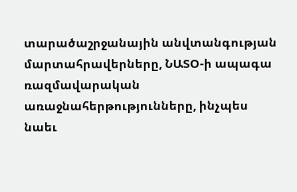տարածաշրջանային անվտանգության մարտահրավերները, ՆԱՏՕ-ի ապագա ռազմավարական առաջնահերթությունները, ինչպես նաեւ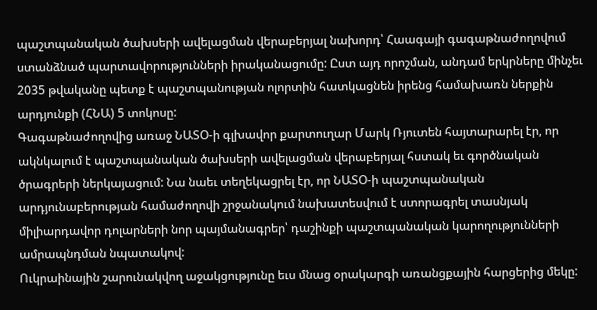պաշտպանական ծախսերի ավելացման վերաբերյալ նախորդ՝ Հաագայի գագաթնաժողովում ստանձնած պարտավորությունների իրականացումը: Ըստ այդ որոշման, անդամ երկրները մինչեւ 2035 թվականը պետք է պաշտպանության ոլորտին հատկացնեն իրենց համախառն ներքին արդյունքի (ՀՆԱ) 5 տոկոսը:
Գագաթնաժողովից առաջ ՆԱՏՕ-ի գլխավոր քարտուղար Մարկ Ռյուտեն հայտարարել էր, որ ակնկալում է պաշտպանական ծախսերի ավելացման վերաբերյալ հստակ եւ գործնական ծրագրերի ներկայացում: Նա նաեւ տեղեկացրել էր, որ ՆԱՏՕ-ի պաշտպանական արդյունաբերության համաժողովի շրջանակում նախատեսվում է ստորագրել տասնյակ միլիարդավոր դոլարների նոր պայմանագրեր՝ դաշինքի պաշտպանական կարողությունների ամրապնդման նպատակով:
Ուկրաինային շարունակվող աջակցությունը եւս մնաց օրակարգի առանցքային հարցերից մեկը: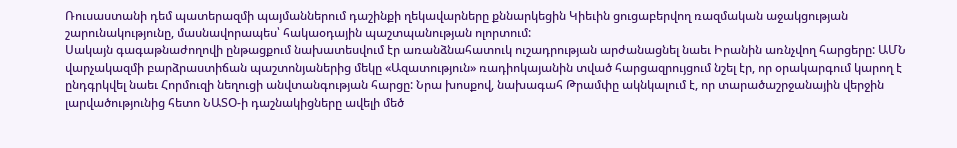Ռուսաստանի դեմ պատերազմի պայմաններում դաշինքի ղեկավարները քննարկեցին Կիեւին ցուցաբերվող ռազմական աջակցության շարունակությունը, մասնավորապես՝ հակաօդային պաշտպանության ոլորտում:
Սակայն գագաթնաժողովի ընթացքում նախատեսվում էր առանձնահատուկ ուշադրության արժանացնել նաեւ Իրանին առնչվող հարցերը: ԱՄՆ վարչակազմի բարձրաստիճան պաշտոնյաներից մեկը «Ազատություն» ռադիոկայանին տված հարցազրույցում նշել էր, որ օրակարգում կարող է ընդգրկվել նաեւ Հորմուզի նեղուցի անվտանգության հարցը: Նրա խոսքով, նախագահ Թրամփը ակնկալում է, որ տարածաշրջանային վերջին լարվածությունից հետո ՆԱՏՕ-ի դաշնակիցները ավելի մեծ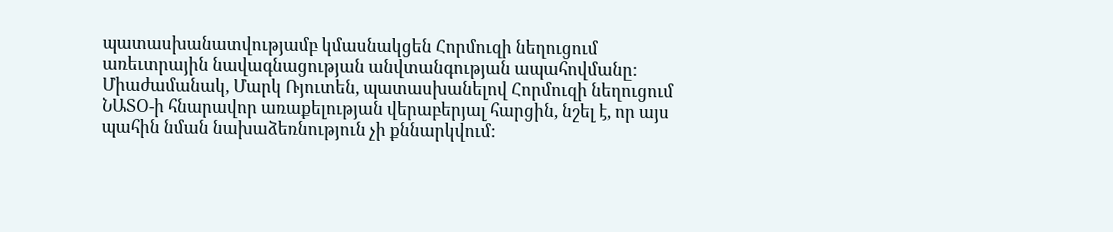պատասխանատվությամբ կմասնակցեն Հորմուզի նեղուցում առեւտրային նավագնացության անվտանգության ապահովմանը:
Միաժամանակ, Մարկ Ռյուտեն, պատասխանելով Հորմուզի նեղուցում ՆԱՏՕ-ի հնարավոր առաքելության վերաբերյալ հարցին, նշել է, որ այս պահին նման նախաձեռնություն չի քննարկվում: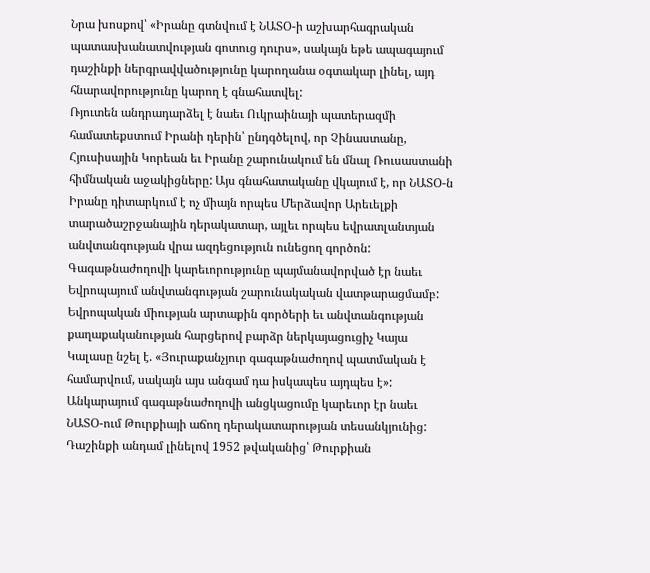Նրա խոսքով՝ «Իրանը գտնվում է ՆԱՏՕ-ի աշխարհագրական պատասխանատվության գոտուց դուրս», սակայն եթե ապագայում դաշինքի ներգրավվածությունը կարողանա օգտակար լինել, այդ հնարավորությունը կարող է գնահատվել:
Ռյուտեն անդրադարձել է նաեւ Ուկրաինայի պատերազմի համատեքստում Իրանի դերին՝ ընդգծելով, որ Չինաստանը, Հյուսիսային Կորեան եւ Իրանը շարունակում են մնալ Ռուսաստանի հիմնական աջակիցները: Այս գնահատականը վկայում է, որ ՆԱՏՕ-ն Իրանը դիտարկում է ոչ միայն որպես Մերձավոր Արեւելքի տարածաշրջանային դերակատար, այլեւ որպես եվրատլանտյան անվտանգության վրա ազդեցություն ունեցող գործոն:
Գագաթնաժողովի կարեւորությունը պայմանավորված էր նաեւ Եվրոպայում անվտանգության շարունակական վատթարացմամբ: Եվրոպական միության արտաքին գործերի եւ անվտանգության քաղաքականության հարցերով բարձր ներկայացուցիչ Կայա Կալասը նշել է. «Յուրաքանչյուր գագաթնաժողով պատմական է համարվում, սակայն այս անգամ դա իսկապես այդպես է»:
Անկարայում գագաթնաժողովի անցկացումը կարեւոր էր նաեւ ՆԱՏՕ-ում Թուրքիայի աճող դերակատարության տեսանկյունից: Դաշինքի անդամ լինելով 1952 թվականից՝ Թուրքիան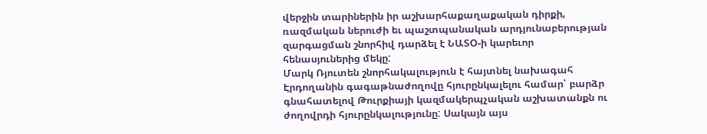վերջին տարիներին իր աշխարհաքաղաքական դիրքի, ռազմական ներուժի եւ պաշտպանական արդյունաբերության զարգացման շնորհիվ դարձել է ՆԱՏՕ-ի կարեւոր հենասյուներից մեկը:
Մարկ Ռյուտեն շնորհակալություն է հայտնել նախագահ Էրդողանին գագաթնաժողովը հյուրընկալելու համար՝ բարձր գնահատելով Թուրքիայի կազմակերպչական աշխատանքն ու ժողովրդի հյուրընկալությունը: Սակայն այս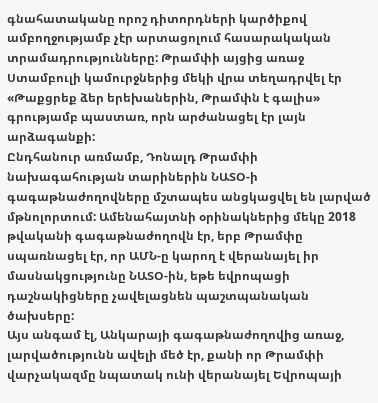գնահատականը որոշ դիտորդների կարծիքով ամբողջությամբ չէր արտացոլում հասարակական տրամադրությունները: Թրամփի այցից առաջ Ստամբուլի կամուրջներից մեկի վրա տեղադրվել էր «Թաքցրեք ձեր երեխաներին, Թրամփն է գալիս» գրությամբ պաստառ, որն արժանացել էր լայն արձագանքի:
Ընդհանուր առմամբ, Դոնալդ Թրամփի նախագահության տարիներին ՆԱՏՕ-ի գագաթնաժողովները մշտապես անցկացվել են լարված մթնոլորտում: Ամենահայտնի օրինակներից մեկը 2018 թվականի գագաթնաժողովն էր, երբ Թրամփը սպառնացել էր, որ ԱՄՆ-ը կարող է վերանայել իր մասնակցությունը ՆԱՏՕ-ին, եթե եվրոպացի դաշնակիցները չավելացնեն պաշտպանական ծախսերը:
Այս անգամ էլ, Անկարայի գագաթնաժողովից առաջ, լարվածությունն ավելի մեծ էր, քանի որ Թրամփի վարչակազմը նպատակ ունի վերանայել Եվրոպայի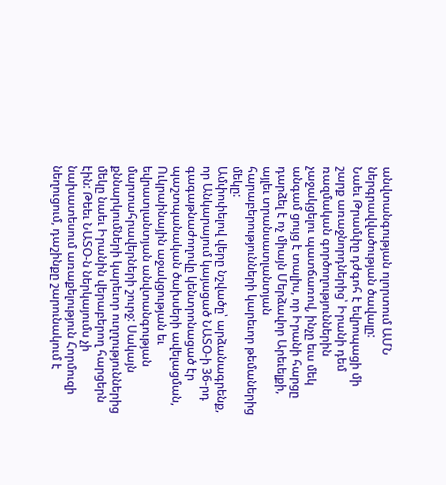անվտանգության ոլորտում ԱՄՆ ներգրավվածության ծավալը:
Նաեւ Թրամփը դժգոհ է եվրոպացի մի շարք առաջնորդներից՝ Իրանի դեմ ռազմական գործողություններին չաջակցելու պատճառով, ինչը եւս մեկ անգամ ցույց է տալիս, որ Իրանի հարցը դարձել է ոչ միայն Մերձավոր Արեւելքի, այլեւ տրանսատլանտյան հարաբերությունների կարեւոր թեմաներից մեկը:
Ամփոփելով վերը նշվածը՝ արձանագրենք, որ Անկարայում կայացած ՆԱՏՕ-ի 36-րդ գագաթնաժողովը կենտրոնացած էր պաշտպանական ծախսերի ավելացման, Ուկրաինային աջակցության եւ եվրատլանտյան անվտանգության մարտահրավերների շուրջ: Սակայն քննարկումների կարեւոր ուղղություններից մեկը նաեւ Իրանին վերաբերող հարցերն էին: Թեեւ ՆԱՏՕ-ն ներկայումս չի նախատեսում առաքելություն Հորմուզի նեղուցում, դաշինքը շարունակում է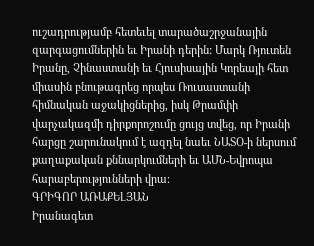ուշադրությամբ հետեւել տարածաշրջանային զարգացումներին եւ Իրանի դերին: Մարկ Ռյուտեն Իրանը, Չինաստանի եւ Հյուսիսային Կորեայի հետ միասին բնութագրեց որպես Ռուսաստանի հիմնական աջակիցներից, իսկ Թրամփի վարչակազմի դիրքորոշումը ցույց տվեց, որ Իրանի հարցը շարունակում է ազդել նաեւ ՆԱՏՕ-ի ներսում քաղաքական քննարկումների եւ ԱՄՆ-Եվրոպա հարաբերությունների վրա:
ԳՐԻԳՈՐ ԱՌԱՔԵԼՅԱՆ
Իրանագետ